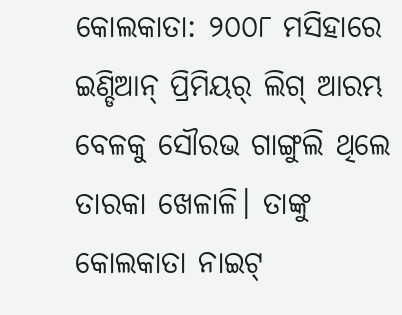କୋଲକାତା: ୨୦୦୮ ମସିହାରେ ଇଣ୍ଡିଆନ୍ ପ୍ରିମିୟର୍ ଲିଗ୍ ଆରମ୍ଭ ବେଳକୁ ସୌରଭ ଗାଙ୍ଗୁଲି ଥିଲେ ତାରକା ଖେଳାଳି। ତାଙ୍କୁ କୋଲକାତା ନାଇଟ୍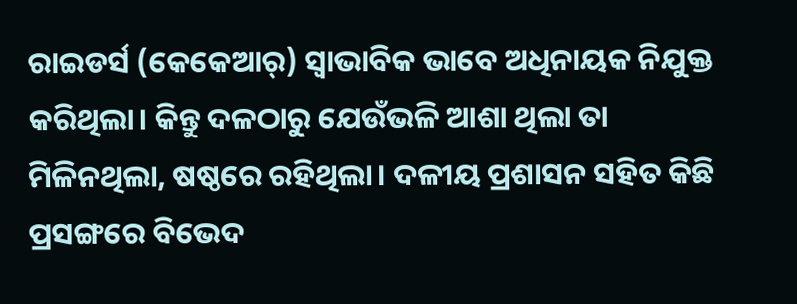ରାଇଡର୍ସ (କେକେଆର୍) ସ୍ବାଭାବିକ ଭାବେ ଅଧିନାୟକ ନିଯୁକ୍ତ କରିଥିଲା। କିନ୍ତୁ ଦଳଠାରୁ ଯେଉଁଭଳି ଆଶା ଥିଲା ତା ମିଳିନଥିଲା, ଷଷ୍ଠରେ ରହିଥିଲା। ଦଳୀୟ ପ୍ରଶାସନ ସହିତ କିଛି ପ୍ରସଙ୍ଗରେ ବିଭେଦ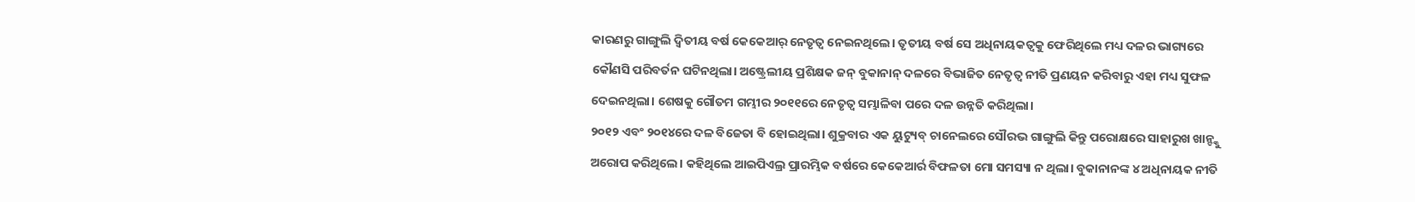କାରଣରୁ ଗାଙ୍ଗୁଲି ଦ୍ବିତୀୟ ବର୍ଷ କେକେଆର୍ ନେତୃତ୍ବ ନେଇନଥିଲେ। ତୃତୀୟ ବର୍ଷ ସେ ଅଧିନାୟକତ୍ବକୁ ଫେରିଥିଲେ ମଧ୍ୟ ଦଳର ଭାଗ୍ୟରେ କୌଣସି ପରିବର୍ତନ ଘଟିନଥିଲା। ଅଷ୍ଟ୍ରେଲୀୟ ପ୍ରଶିକ୍ଷକ ଜନ୍ ବୁକାନାନ୍ ଦଳରେ ବିଭାଜିତ ନେତୃତ୍ବ ନୀତି ପ୍ରଣୟନ କରିବାରୁ ଏହା ମଧ୍ୟ ସୁଫଳ ଦେଇନଥିଲା। ଶେଷକୁ ଗୌତମ ଗମ୍ଭୀର ୨୦୧୧ରେ ନେତୃତ୍ବ ସମ୍ଭାଳିବା ପରେ ଦଳ ଉନ୍ନତି କରିଥିଲା।
୨୦୧୨ ଏବଂ ୨୦୧୪ରେ ଦଳ ବିଜେତା ବି ହୋଇଥିଲା। ଶୁକ୍ରବାର ଏକ ୟୁଟ୍ୟୁବ୍ ଚାନେଲରେ ସୌରଭ ଗାଙ୍ଗୁଲି କିନ୍ତୁ ପରୋକ୍ଷରେ ସାହାରୁଖ ଖାନ୍ଙ୍କୁ ଅରୋପ କରିଥିଲେ। କହିଥିଲେ ଆଇପିଏଲ୍ର ପ୍ରାରମ୍ଭିକ ବର୍ଷରେ କେକେଆର୍ର ବିଫଳତା ମୋ ସମସ୍ୟା ନ ଥିଲା। ବୁକାନାନଙ୍କ ୪ ଅଧିନାୟକ ନୀତି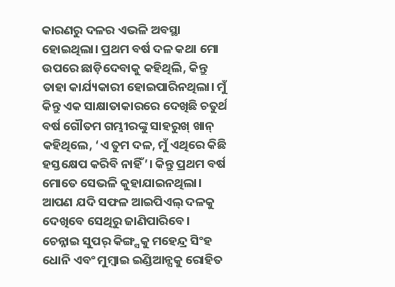କାରଣରୁ ଦଳର ଏଭଳି ଅବସ୍ଥା ହୋଇଥିଲା। ପ୍ରଥମ ବର୍ଷ ଦଳ କଥା ମୋ ଉପରେ ଛାଡ଼ିଦେବାକୁ କହିଥିଲି, କିନ୍ତୁ ତାହା କାର୍ଯ୍ୟକାରୀ ହୋଇପାରିନଥିଲା। ମୁଁ କିନ୍ତୁ ଏକ ସାକ୍ଷାତାକାରରେ ଦେଖିଛି ଚତୁର୍ଥ ବର୍ଷ ଗୌତମ ଗମ୍ଭୀରଙ୍କୁ ସାହରୁଖ୍ ଖାନ୍ କହିଥିଲେ, ‘ଏ ତୁମ ଦଳ, ମୁଁ ଏଥିରେ କିଛି ହସ୍ତକ୍ଷେପ କରିବି ନାହିଁ’। କିନ୍ତୁ ପ୍ରଥମ ବର୍ଷ ମୋତେ ସେଭଳି କୁହାଯାଇନଥିଲା। ଆପଣ ଯଦି ସଫଳ ଆଇପିଏଲ୍ ଦଳକୁ ଦେଖିବେ ସେଥିରୁ ଜାଣିପାରିବେ। ଚେନ୍ନାଇ ସୁପର୍ କିଙ୍ଗ୍ସକୁ ମହେନ୍ଦ୍ର ସିଂହ ଧୋନି ଏବଂ ମୁମ୍ବାଇ ଇଣ୍ଡିଆନ୍ସକୁ ରୋହିତ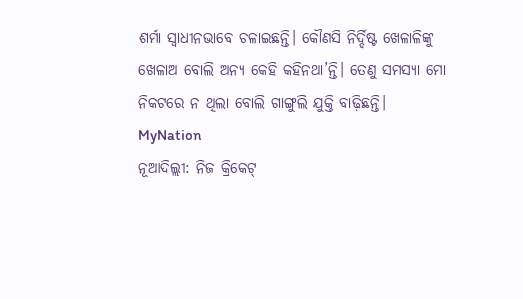ଶର୍ମା ସ୍ବାଧୀନଭାବେ ଚଳାଇଛନ୍ତି। କୌଣସି ନିର୍ଦ୍ଦିଷ୍ଟ ଖେଳାଳିଙ୍କୁ ଖେଳାଅ ବୋଲି ଅନ୍ୟ କେହି କହିନଥା’ନ୍ତି। ତେଣୁ ସମସ୍ୟା ମୋ ନିକଟରେ ନ ଥିଲା ବୋଲି ଗାଙ୍ଗୁଲି ଯୁକ୍ତି ବାଢ଼ିଛନ୍ତି।
MyNation
ନୂଆଦିଲ୍ଲୀ: ନିଜ କ୍ରିକେଟ୍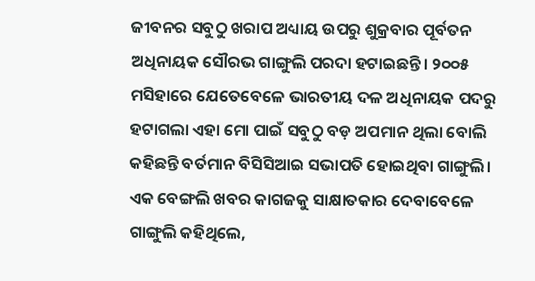ଜୀବନର ସବୁଠୁ ଖରାପ ଅଧ୍ୟାୟ ଉପରୁ ଶୁକ୍ରବାର ପୂର୍ବତନ ଅଧିନାୟକ ସୌରଭ ଗାଙ୍ଗୁଲି ପରଦା ହଟାଇଛନ୍ତି। ୨୦୦୫ ମସିହାରେ ଯେତେବେଳେ ଭାରତୀୟ ଦଳ ଅଧିନାୟକ ପଦରୁ ହଟାଗଲା ଏହା ମୋ ପାଇଁ ସବୁଠୁ ବଡ଼ ଅପମାନ ଥିଲା ବୋଲି କହିଛନ୍ତି ବର୍ତମାନ ବିସିସିଆଇ ସଭାପତି ହୋଇଥିବା ଗାଙ୍ଗୁଲି। ଏକ ବେଙ୍ଗଲି ଖବର କାଗଜକୁ ସାକ୍ଷାତକାର ଦେବାବେଳେ ଗାଙ୍ଗୁଲି କହିଥିଲେ,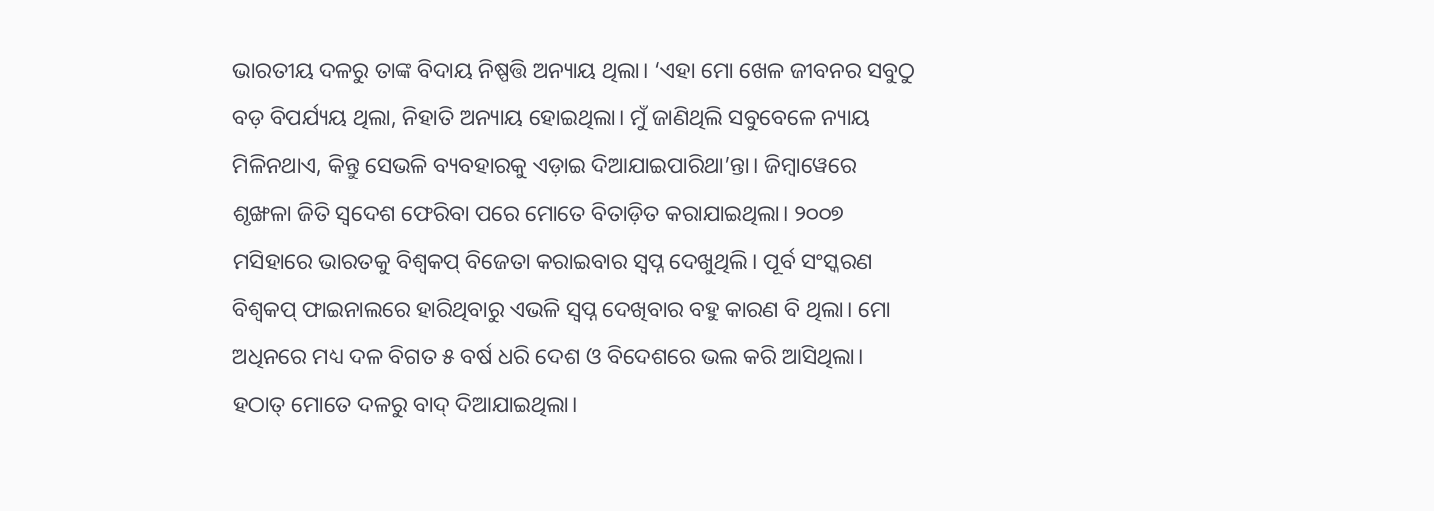ଭାରତୀୟ ଦଳରୁ ତାଙ୍କ ବିଦାୟ ନିଷ୍ପତ୍ତି ଅନ୍ୟାୟ ଥିଲା। ‘ଏହା ମୋ ଖେଳ ଜୀବନର ସବୁଠୁ ବଡ଼ ବିପର୍ଯ୍ୟୟ ଥିଲା, ନିହାତି ଅନ୍ୟାୟ ହୋଇଥିଲା। ମୁଁ ଜାଣିଥିଲି ସବୁବେଳେ ନ୍ୟାୟ ମିଳିନଥାଏ, କିନ୍ତୁ ସେଭଳି ବ୍ୟବହାରକୁ ଏଡ଼ାଇ ଦିଆଯାଇପାରିଥା’ନ୍ତା। ଜିମ୍ବାୱେରେ ଶୃଙ୍ଖଳା ଜିତି ସ୍ବଦେଶ ଫେରିବା ପରେ ମୋତେ ବିତାଡ଼ିତ କରାଯାଇଥିଲା। ୨୦୦୭ ମସିହାରେ ଭାରତକୁ ବିଶ୍ବକପ୍ ବିଜେତା କରାଇବାର ସ୍ବପ୍ନ ଦେଖୁଥିଲି। ପୂର୍ବ ସଂସ୍କରଣ ବିଶ୍ବକପ୍ ଫାଇନାଲରେ ହାରିଥିବାରୁ ଏଭଳି ସ୍ବପ୍ନ ଦେଖିବାର ବହୁ କାରଣ ବି ଥିଲା। ମୋ ଅଧିନରେ ମଧ୍ୟ ଦଳ ବିଗତ ୫ ବର୍ଷ ଧରି ଦେଶ ଓ ବିଦେଶରେ ଭଲ କରି ଆସିଥିଲା। ହଠାତ୍ ମୋତେ ଦଳରୁ ବାଦ୍ ଦିଆଯାଇଥିଲା।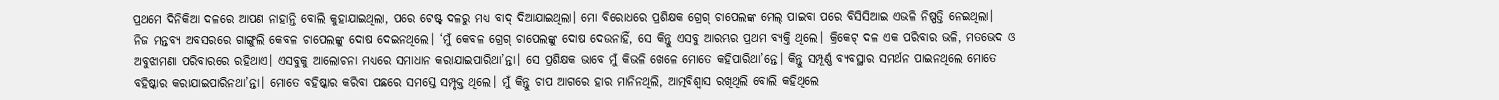ପ୍ରଥମେ ଦିନିକିଆ ଦଳରେ ଆପଣ ନାହାନ୍ତି ବୋଲି କୁହାଯାଇଥିଲା, ପରେ ଟେଷ୍ଟ୍ ଦଳରୁ ମଧ୍ୟ ବାଦ୍ ଦିଆଯାଇଥିଲା। ମୋ ବିରୋଧରେ ପ୍ରଶିକ୍ଷକ ଗ୍ରେଗ୍ ଚାପେଲଙ୍କ ମେଲ୍ ପାଇବା ପରେ ବିସିସିଆଇ ଏଭଳି ନିଷ୍ପତ୍ତି ନେଇଥିଲା।
ନିଜ ମନ୍ତବ୍ୟ ଅବସରରେ ଗାଙ୍ଗୁଲି କେବଳ ଚାପେଲଙ୍କୁ ଦୋଷ ଦେଇନଥିଲେ। ‘ମୁଁ କେବଳ ଗ୍ରେଗ୍ ଚାପେଲଙ୍କୁ ଦୋଷ ଦେଉନାହିଁ, ସେ କିନ୍ତୁ ଏସବୁ ଆରମ୍ଭର ପ୍ରଥମ ବ୍ୟକ୍ତି ଥିଲେ। କ୍ରିକେଟ୍ ଦଳ ଏକ ପରିବାର ଭଳି, ମତଭେଦ ଓ ଅବୁଝାମଣା ପରିବାରରେ ରହିଥାଏ। ଏସବୁକୁ ଆଲୋଚନା ମଧ୍ୟରେ ସମାଧାନ କରାଯାଇପାରିଥା’ନ୍ତା। ସେ ପ୍ରଶିକ୍ଷକ ଭାବେ ମୁଁ କିଭଳି ଖେଳେ ମୋତେ କହିପାରିଥା’ନ୍ତେ। କିନ୍ତୁ ସମ୍ପୂର୍ଣ୍ଣ ବ୍ୟବସ୍ଥାର ସମର୍ଥନ ପାଇନଥିଲେ ମୋତେ ବହିଷ୍କାର କରାଯାଇପାରିନଥା’ନ୍ତା। ମୋତେ ବହିଷ୍କାର କରିବା ପଛରେ ସମସ୍ତେ ସମ୍ପୃକ୍ତ ଥିଲେ। ମୁଁ କିନ୍ତୁ ଚାପ ଆଗରେ ହାର ମାନିନଥିଲି, ଆତ୍ମବିଶ୍ବାସ ରଖିଥିଲି ବୋଲି କହିଥିଲେ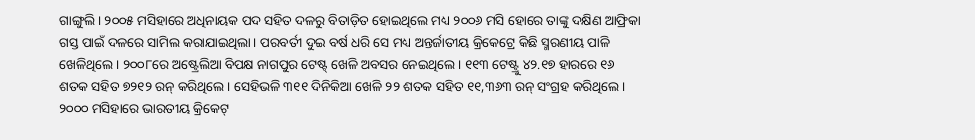ଗାଙ୍ଗୁଲି। ୨୦୦୫ ମସିହାରେ ଅଧିନାୟକ ପଦ ସହିତ ଦଳରୁ ବିତାଡ଼ିତ ହୋଇଥିଲେ ମଧ୍ୟ ୨୦୦୬ ମସି ହୋରେ ତାଙ୍କୁ ଦକ୍ଷିଣ ଆଫ୍ରିକା ଗସ୍ତ ପାଇଁ ଦଳରେ ସାମିଲ କରାଯାଇଥିଲା। ପରବର୍ତୀ ଦୁଇ ବର୍ଷ ଧରି ସେ ମଧ୍ୟ ଅନ୍ତର୍ଜାତୀୟ କ୍ରିକେଟ୍ରେ କିଛି ସ୍ମରଣୀୟ ପାଳି ଖେଳିଥିଲେ। ୨୦୦୮ରେ ଅଷ୍ଟ୍ରେଲିଆ ବିପକ୍ଷ ନାଗପୁର ଟେଷ୍ଟ୍ ଖେଳି ଅବସର ନେଇଥିଲେ। ୧୧୩ ଟେଷ୍ଟ୍ରୁ ୪୨.୧୭ ହାରରେ ୧୬ ଶତକ ସହିତ ୭୨୧୨ ରନ୍ କରିଥିଲେ। ସେହିଭଳି ୩୧୧ ଦିନିକିଆ ଖେଳି ୨୨ ଶତକ ସହିତ ୧୧,୩୬୩ ରନ୍ ସଂଗ୍ରହ କରିଥିଲେ। ୨୦୦୦ ମସିହାରେ ଭାରତୀୟ କ୍ରିକେଟ୍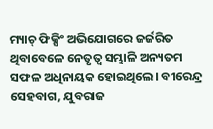ମ୍ୟାଚ୍ ଫିକ୍ସିଂ ଅଭିଯୋଗରେ ଜର୍ଜରିତ ଥିବାବେଳେ ନେତୃତ୍ବ ସମ୍ଭାଳି ଅନ୍ୟତମ ସଫଳ ଅଧିନାୟକ ହୋଇଥିଲେ। ବୀରେନ୍ଦ୍ର ସେହବାଗ, ଯୁବରାଜ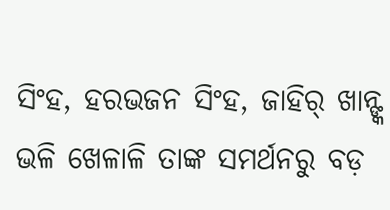ସିଂହ, ହରଭଜନ ସିଂହ, ଜାହିର୍ ଖାନ୍ଙ୍କ ଭଳି ଖେଳାଳି ତାଙ୍କ ସମର୍ଥନରୁ ବଡ଼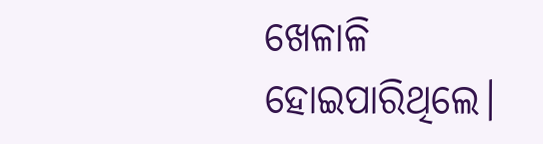ଖେଳାଳି ହୋଇପାରିଥିଲେ।